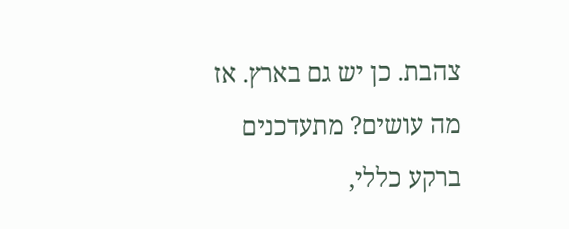צהבת. כן יש גם בארץ. אז מה עושים? מתעדכנים ברקע כללי,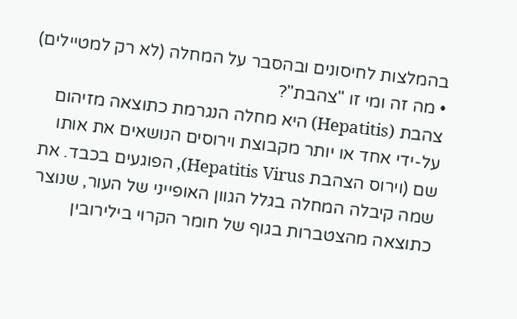בהמלצות לחיסונים ובהסבר על המחלה (לא רק למטיילים)
• מה זה ומי זו "צהבת"?
צהבת (Hepatitis) היא מחלה הנגרמת כתוצאה מזיהום על-ידי אחד או יותר מקבוצת וירוסים הנושאים את אותו שם (וירוס הצהבת Hepatitis Virus), הפוגעים בכבד. את שמה קיבלה המחלה בגלל הגוון האופייני של העור, שנוצר כתוצאה מהצטברות בגוף של חומר הקרוי בילירובין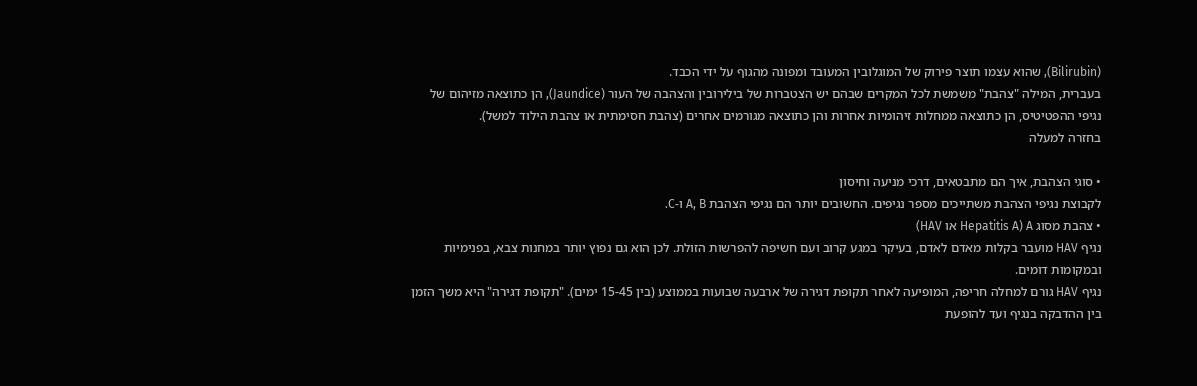(Bilirubin), שהוא עצמו תוצר פירוק של המוגלובין המעובד ומפונה מהגוף על ידי הכבד.
בעברית, המילה "צהבת" משמשת לכל המקרים שבהם יש הצטברות של בילירובין והצהבה של העור (Jaundice), הן כתוצאה מזיהום של נגיפי ההפטיטיס, הן כתוצאה ממחלות זיהומיות אחרות והן כתוצאה מגורמים אחרים (צהבת חסימתית או צהבת הילוד למשל).
בחזרה למעלה

• סוגי הצהבת, איך הם מתבטאים, דרכי מניעה וחיסון
לקבוצת נגיפי הצהבת משתייכים מספר נגיפים. החשובים יותר הם נגיפי הצהבת A, B ו-C.
• צהבת מסוג A (Hepatitis A או HAV)
נגיף HAV מועבר בקלות מאדם לאדם, בעיקר במגע קרוב ועם חשיפה להפרשות הזולת. לכן הוא גם נפוץ יותר במחנות צבא, בפנימיות ובמקומות דומים.
נגיף HAV גורם למחלה חריפה, המופיעה לאחר תקופת דגירה של ארבעה שבועות בממוצע (בין 15-45 ימים). "תקופת דגירה" היא משך הזמן בין ההדבקה בנגיף ועד להופעת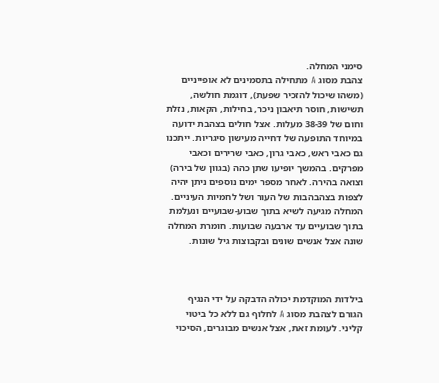סימני המחלה.
צהבת מסוג A מתחילה בתסמינים לא אופייניים (משהו שיכול להזכיר שפעת), דוגמת חולשה, תשישות, חוסר תיאבון ניכר, בחילות, הקאות, נזלת וחום של 38-39 מעלות. אצל חולים בצהבת ידועה במיוחד התופעה של דחייה מעישון סיגריות. ייתכנו גם כאבי ראש, כאבי גרון, כאבי שרירים וכאבי מפרקים. בהמשך יופיעו שתן כהה (בגוון של בירה) וצואה בהירה. לאחר מספר ימים נוספים ניתן יהיה לצפות בצהבהבות של העור ושל לחמיות העיניים.
המחלה מגיעה לשיא בתוך שבוע-שבועיים ונעלמת בתוך שבועיים עד ארבעה שבועות. חומרת המחלה שונה אצל אנשים שונים ובקבוצות גיל שונות.



בילדות המוקדמת יכולה הדבקה על ידי הנגיף הגורם לצהבת מסוג A לחלוף גם ללא כל ביטוי קליני. לעומת זאת, אצל אנשים מבוגרים, הסיכוי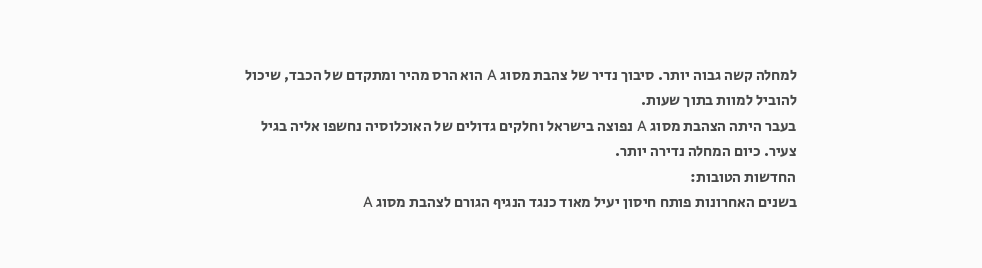למחלה קשה גבוה יותר. סיבוך נדיר של צהבת מסוג A הוא הרס מהיר ומתקדם של הכבד, שיכול להוביל למוות בתוך שעות.
בעבר היתה הצהבת מסוג A נפוצה בישראל וחלקים גדולים של האוכלוסיה נחשפו אליה בגיל צעיר. כיום המחלה נדירה יותר.
החדשות הטובות:
בשנים האחרונות פותח חיסון יעיל מאוד כנגד הנגיף הגורם לצהבת מסוג A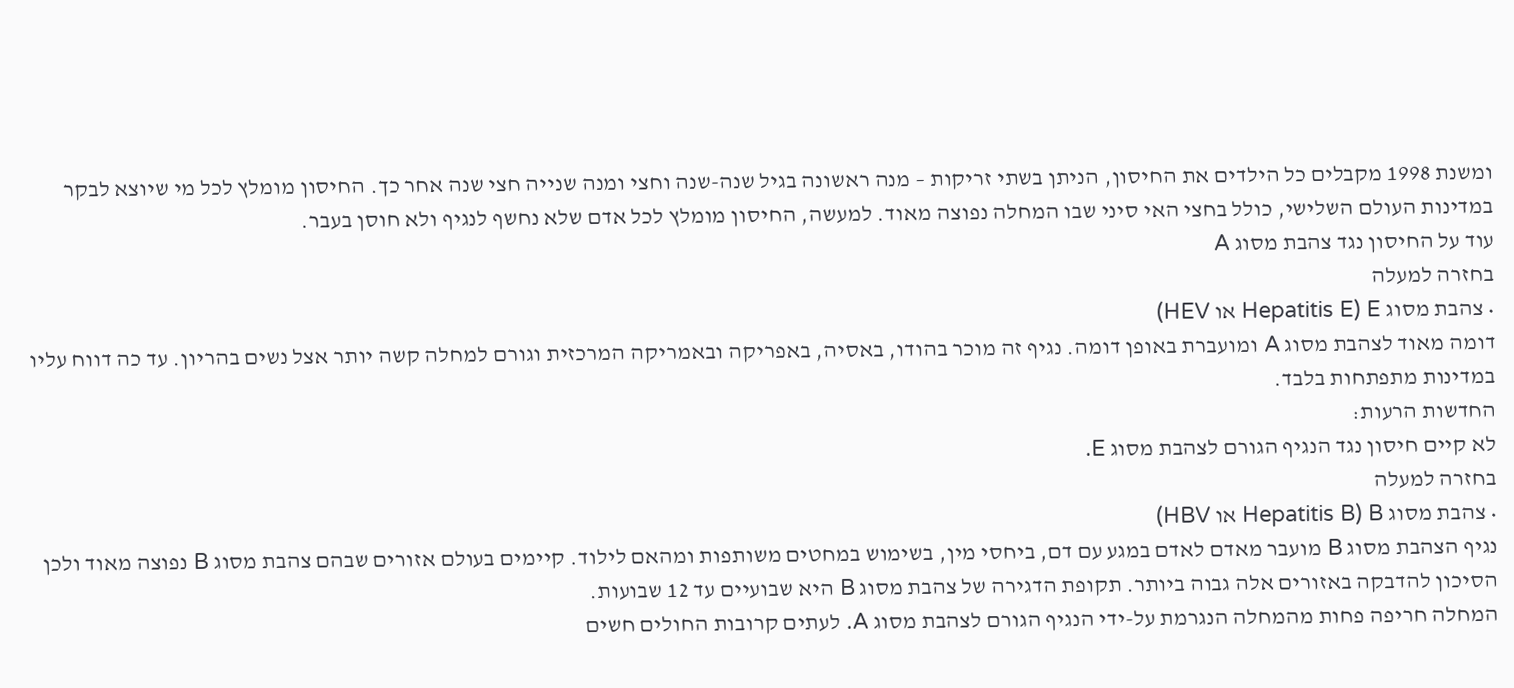ומשנת 1998 מקבלים כל הילדים את החיסון, הניתן בשתי זריקות – מנה ראשונה בגיל שנה-שנה וחצי ומנה שנייה חצי שנה אחר כך. החיסון מומלץ לכל מי שיוצא לבקר במדינות העולם השלישי, כולל בחצי האי סיני שבו המחלה נפוצה מאוד. למעשה, החיסון מומלץ לכל אדם שלא נחשף לנגיף ולא חוסן בעבר.
עוד על החיסון נגד צהבת מסוג A
בחזרה למעלה
• צהבת מסוג E (Hepatitis E או HEV)
דומה מאוד לצהבת מסוג A ומועברת באופן דומה. נגיף זה מוכר בהודו, באסיה, באפריקה ובאמריקה המרכזית וגורם למחלה קשה יותר אצל נשים בהריון. עד כה דווח עליו במדינות מתפתחות בלבד.
החדשות הרעות:
לא קיים חיסון נגד הנגיף הגורם לצהבת מסוג E.
בחזרה למעלה
• צהבת מסוג B (Hepatitis B או HBV)
נגיף הצהבת מסוג B מועבר מאדם לאדם במגע עם דם, ביחסי מין, בשימוש במחטים משותפות ומהאם לילוד. קיימים בעולם אזורים שבהם צהבת מסוג B נפוצה מאוד ולכן הסיכון להדבקה באזורים אלה גבוה ביותר. תקופת הדגירה של צהבת מסוג B היא שבועיים עד 12 שבועות.
המחלה חריפה פחות מהמחלה הנגרמת על-ידי הנגיף הגורם לצהבת מסוג A. לעתים קרובות החולים חשים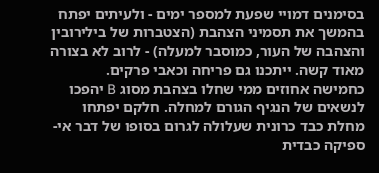בסימנים דמויי שפעת למספר ימים - ולעיתים יפתח בהמשך את תסמיני הצהבת (הצטברות של בילירובין והצהבה של העור, כמוסבר למעלה) - לרוב לא בצורה מאוד קשה. ייתכנו גם פריחה וכאבי פרקים.
כחמישה אחוזים ממי שחלו בצהבת מסוג B יהפכו לנשאים של הנגיף הגורם למחלה. חלקם יפתחו מחלת כבד כרונית שעלולה לגרום בסופו של דבר אי-ספיקה כבדית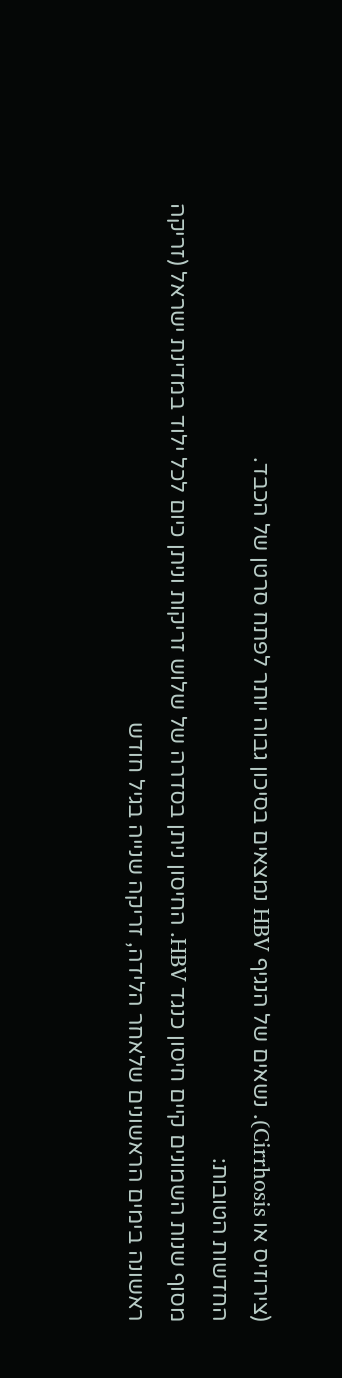(צירוזיס או Cirrhosis). נשאים של הנגיף HBV נמצאים בסיכון גבוה יותר לפתח סרטן של הכבד.
החדשות הטובות:
מסוף שנות השמונים קיים חיסון כנגד HBV. החיסון ניתן בסדרה של שלוש זריקות וניתן כיום לכל ילוד במדינת ישראל (זריקה ראשונה בימים הראשונים שלאחר הלידה, זריקה שנייה בגיל חודש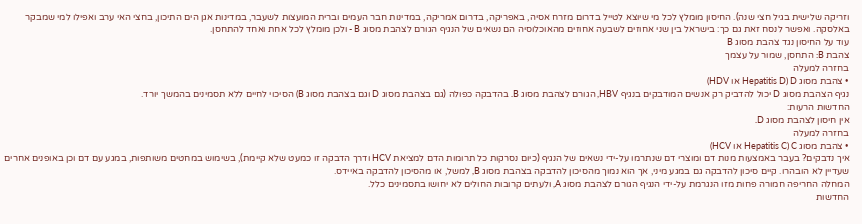וזריקה שלישית בגיל חצי שנה). החיסון מומלץ לכל מי שיוצא לטייל בדרום מזרח אסיה, באפריקה, בדרום אמריקה, במדינות חבר העמים וברית המועצות לשעבר, במדינות אגן הים התיכון, בחצי האי ערב ואפילו למי שמבקר באלסקה. ואפשר לנסח זאת גם כך: בישראל בין שני אחוזים לשבעה אחוזים מהאוכלוסיה הם נשאים של הנגיף הגורם לצהבת מסוג B - ולכן מומלץ לכל אחת ואחד להתחסן.
עוד על החיסון נגד צהבת מסוג B
צהבת B: התחסן, שמור על עצמך
בחזרה למעלה
• צהבת מסוג D (Hepatitis D או HDV)
נגיף הצהבת מסוג D יכול להדביק רק אנשים המודבקים בנגיף HBV, הגורם לצהבת מסוג B. בהדבקה כפולה (גם בצהבת מסוג D וגם בצהבת מסוג B) הסיכוי לחיים ללא תסמינים בהמשך יורד.
החדשות הרעות:
אין חיסון לצהבת מסוג D.
בחזרה למעלה
• צהבת מסוג C (Hepatitis C או HCV)
איך נדבקים? בעבר באמצעות מנות דם ומוצרי דם שנתרמו על-ידי נשאים של הנגיף (כיום נסרקות כל תרומות הדם למציאת HCV ודרך הדבקה זו כמעט שלא קיימת), בשימוש במחטים משותפות, במגע עם דם וכן באופנים אחרים שעדיין לא הובהרו. קיים סיכון להדבקה גם במגע מיני, אך הוא נמוך מהסיכון להדבקה בצהבת מסוג B, למשל, או מהסיכון להדבקה באיידס.
המחלה החריפה חמורה פחות מזו הנגרמת על-ידי הנגיף הגורם לצהבת מסוג A, ולעתים קרובות החולים לא יחושו בתסמינים כלל.
החדשות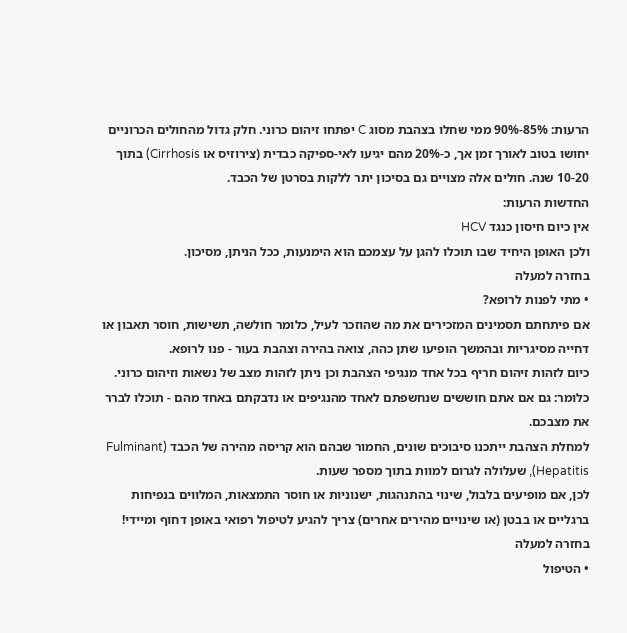הרעות: 85%-90% ממי שחלו בצהבת מסוג C יפתחו זיהום כרוני. חלק גדול מהחולים הכרוניים יחושו בטוב לאורך זמן אך, כ-20% מהם יגיעו לאי-ספיקה כבדית (צירוזיס או Cirrhosis) בתוך 10-20 שנה. חולים אלה מצויים גם בסיכון יתר ללקות בסרטן של הכבד.
החדשות הרעות:
אין כיום חיסון כנגד HCV
ולכן האופן היחיד שבו תוכלו להגן על עצמכם הוא הימנעות, ככל הניתן, מסיכון.
בחזרה למעלה
• מתי לפנות לרופא?
אם פיתחתם תסמינים המזכירים את מה שהוזכר לעיל, כלומר חולשה, תשישות, חוסר תאבון או דחייה מסיגריות ובהמשך הופיעו שתן כהה, צואה בהירה וצהבת בעור - פנו לרופא.
כיום לזהות זיהום חריף בכל אחד מנגיפי הצהבת וכן ניתן לזהות מצב של נשאות וזיהום כרוני. כלומר: גם אם אתם חוששים שנחשפתם לאחד מהנגיפים או נדבקתם באחד מהם - תוכלו לברר את מצבכם.
למחלת הצהבת ייתכנו סיבוכים שונים, החמור שבהם הוא קריסה מהירה של הכבד (Fulminant Hepatitis), שעלולה לגרום למוות בתוך מספר שעות.
לכן, אם מופיעים בלבול, שינוי בהתנהגות, ישנוניות או חוסר התמצאות, המלווים בנפיחות ברגליים או בבטן (או שינויים מהירים אחרים) צריך להגיע לטיפול רפואי באופן דחוף ומיידי!
בחזרה למעלה
• הטיפול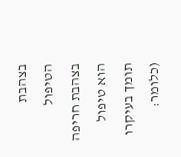בצהבת
הטיפול בצהבת חריפה הוא טיפול תומך בעיקרו (כלומר: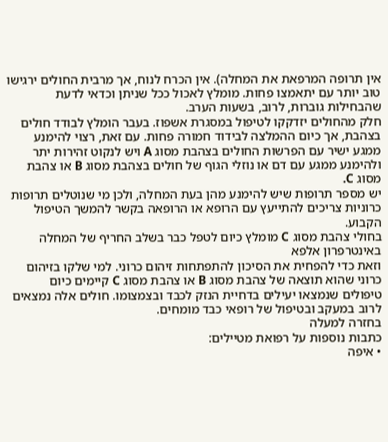אין תרופה המרפאת את המחלה). אין הכרח לנוח, אך מרבית החולים ירגישו טוב יותר עם יתאמצו פחות. מומלץ לאכול ככל שניתן וכדאי לדעת שהבחילות גוברות, לרוב, בשעות הערב.
חלק מהחולים יזדקקו לטיפול במסגרת אשפוז. בעבר הומלץ לבודד חולים בצהבת, אך כיום ההמלצה לבידוד חמורה פחות. עם זאת, רצוי להימנע ממגע ישיר עם הפרשות החולים בצהבת מסוג A ויש לנקוט זהירות יתר ולהימנע ממגע עם דם או נוזלי הגוף של חולים בצהבת מסוג B או צהבת מסוג C.
יש מספר תרופות שיש להימנע מהן בעת המחלה, ולכן מי שנוטלים תרופות כרוניות צריכים להתייעץ עם הרופא או הרופאה בקשר להמשך הטיפול הקבוע.
בחולי צהבת מסוג C מומלץ כיום לטפל כבר בשלב החריף של המחלה באינטרפרון אלפא
וזאת כדי להפחית את הסיכון להתפתחות זיהום כרוני. למי שלקו בזיהום כרוני שהוא תוצאה של צהבת מסוג B או צהבת מסוג C קיימים כיום טיפולים שנמצאו יעילים בדחיית הנזק לכבד ובצמצומו. חולים אלה נמצאים לרוב במעקב ובטיפול של רופאי כבד מומחים.
בחזרה למעלה
כתבות נוספות על רפואת מטיילים:
• איפה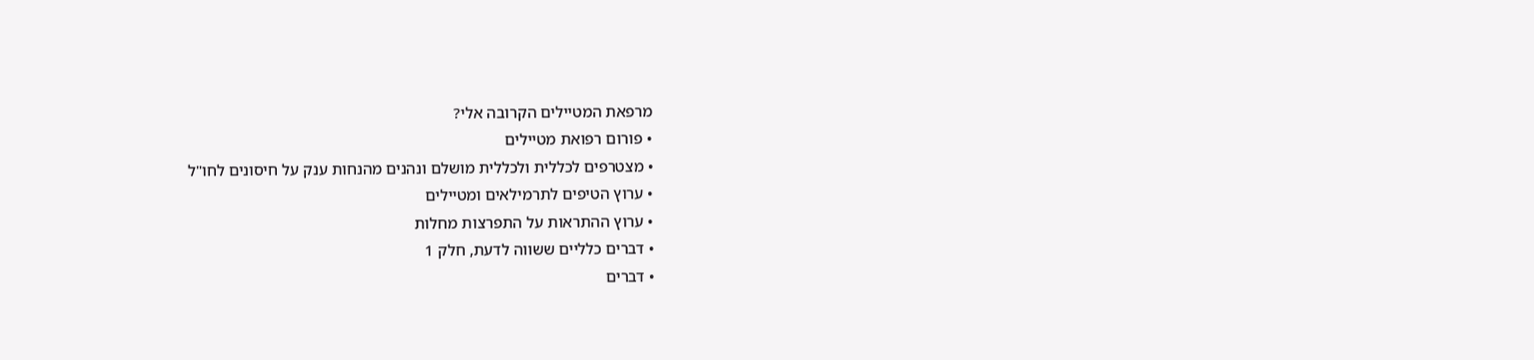מרפאת המטיילים הקרובה אלי?
• פורום רפואת מטיילים
• מצטרפים לכללית ולכללית מושלם ונהנים מהנחות ענק על חיסונים לחו"ל
• ערוץ הטיפים לתרמילאים ומטיילים
• ערוץ ההתראות על התפרצות מחלות
• דברים כלליים ששווה לדעת, חלק 1
• דברים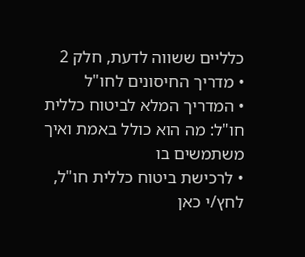כלליים ששווה לדעת, חלק 2
• מדריך החיסונים לחו"ל
• המדריך המלא לביטוח כללית חו"ל: מה הוא כולל באמת ואיך משתמשים בו
• לרכישת ביטוח כללית חו"ל, לחץ/י כאן